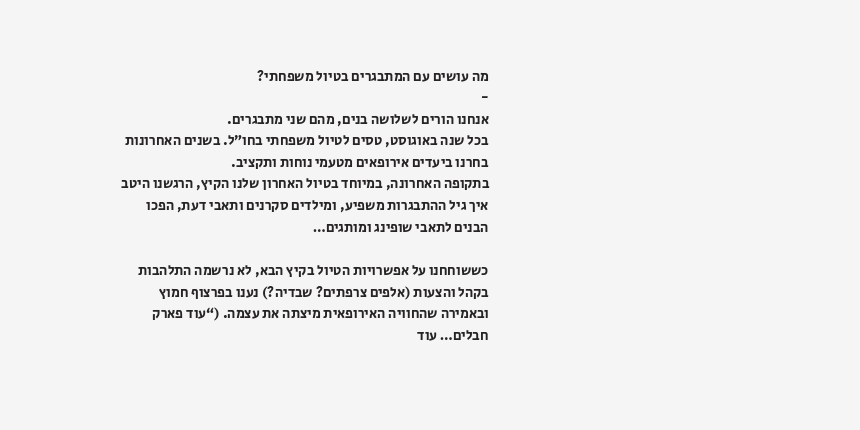מה עושים עם המתבגרים בטיול משפחתי?
-
אנחנו הורים לשלושה בנים, מהם שני מתבגרים.
בכל שנה באוגוסט, טסים לטיול משפחתי בחו”ל. בשנים האחרונות בחרנו ביעדים אירופאים מטעמי נוחות ותקציב.
בתקופה האחרונה, במיוחד בטיול האחרון שלנו הקיץ, הרגשנו היטב איך גיל ההתבגרות משפיע, ומילדים סקרנים ותאבי דעת, הפכו הבנים לתאבי שופינג ומותגים…

כששוחחנו על אפשרויות הטיול בקיץ הבא, לא נרשמה התלהבות בקהל והצעות (אלפים צרפתים? שבדיה?) נענו בפרצוף חמוץ ובאמירה שהחוויה האירופאית מיצתה את עצמה. (“עוד פארק חבלים… עוד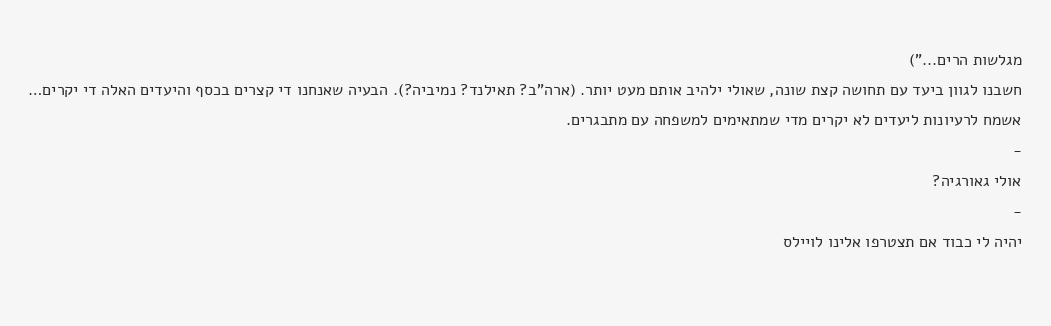מגלשות הרים...”)
חשבנו לגוון ביעד עם תחושה קצת שונה, שאולי ילהיב אותם מעט יותר. (ארה”ב? תאילנד? נמיביה?). הבעיה שאנחנו די קצרים בכסף והיעדים האלה די יקרים…
אשמח לרעיונות ליעדים לא יקרים מדי שמתאימים למשפחה עם מתבגרים.
-
אולי גאורגיה?
-
יהיה לי כבוד אם תצטרפו אלינו לויילס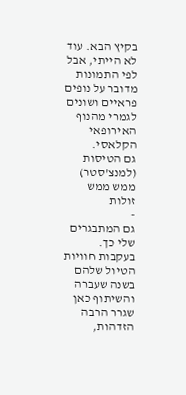בקיץ הבא. עוד לא הייתי, אבל לפי התמונות מדובר על נופים פראיים ושונים לגמרי מהנוף האירופאי הקלאסי.
גם הטיסות (למנצ’סטר) ממש ממש זולות
-
גם המתבגרים שלי כך.
בעקבות חוויות הטיול שלהם בשנה שעברה והשיתוף כאן שגרר הרבה הזדהות,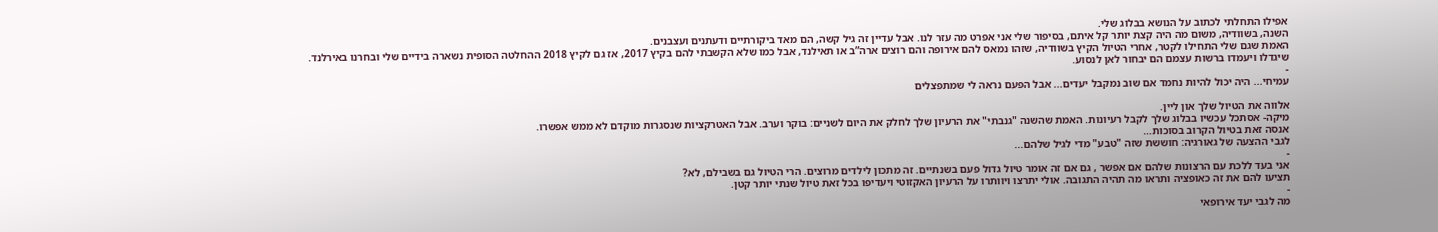אפילו התחלתי לכתוב על הנושא בבלוג שלי.
השנה, בשוודיה, משום מה היה קצת יותר קל איתם, בסיפור שלי אני אפרט מה עזר לנו. אבל עדיין זה גיל קשה, הם מאד ביקורתיים ודעתנים ועצבנים.
האמת שגם שלי התחילו לקטר, אחרי הטיול הקיץ בשוודיה, שזהו נמאס להם אירופה והם רוצים ארה”ב או תאילנד, אבל כמו שלא הקשבתי להם בקיץ 2017, אז גם לקיץ 2018 ההחלטה הסופית נשארה בידיים שלי ובחרנו באירלנד.
שיגדלו ויעמדו ברשות עצמם הם יבחור לאן לנסוע.
-
עמיחי... היה יכול להיות נחמד אם שוב נמקבל יעדים... אבל הפעם נראה לי שמתפצלים

אלווה את הטיול שלך און ליין.
מיקה- אסתכל עכשיו בבלוג שלך לקבל רעיונות. האמת שהשנה "גנבתי" את הרעיון שלך לחלק את היום לשניים: בוקר וערב. אבל האטרקציות שנסגרות מוקדם לא ממש אפשרו.
אנסה זאת בטיול הקרוב בסוכות…
לגבי ההצעה של גאורגיה: חוששת שזה "טבע" מדי לגיל שלהם...
-
אני בעד ללכת עם הרצונות שלהם אם אפשר , גם אם זה אומר טיול גדול פעם בשנתיים. זה מתכון לילדים מרוצים. הרי הטיול גם בשבילם, לא?
תציעו להם את זה כאופציה ותראו מה תהיה התגובה. אולי יתרצו ויוותרו על הרעיון האקזוטי ויעדיפו בכל זאת טיול שנתי יותר קטן.
-
מה לגבי יעד אירופאי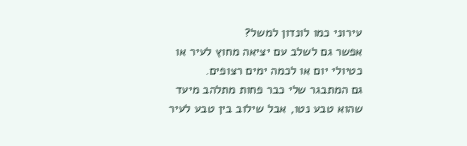עירוני כמו לונדון למשל?
אפשר גם לשלב עם יציאה מחוץ לעיר או כטיולי יום או לכמה ימים רצופים.
גם המתבגר שלי כבר פחות מתלהב מיעד שהוא טבע נטו, אבל שילוב בין טבע לעיר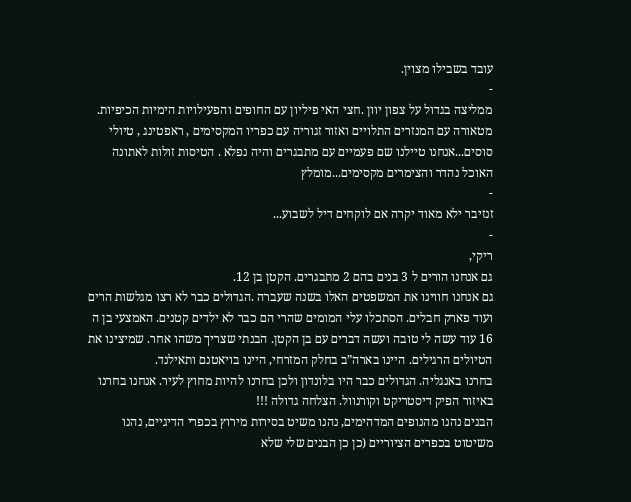עובד בשבילו מצוין.
-
ממליצה בגדול על צפון יוון .חצי האי פיליון עם החופים והפעילויות הימיות הכיפיות. מטאורה עם המנזרים התלויים ואזור זגוריה עם כפריו המקסימים , ראפטינג , טיולי סוסים...אנחנו טיילנו שם פעמיים עם מתבגרים והיה נפלא . הטיסות זולות לאתונה האוכל נהדר והצימרים מקסימים...מומלץ
-
זנזיבר ילא מאוד יקרה אם לוקחים דיל לשבוע...
-
ריקי,
גם אנחנו הורים ל 3 בנים בהם 2 מתבגרים. הקטן בן 12.
גם אנחנו חווינו את המשפטים האלו בשנה שעברה .הגדולים כבר לא רצו מגלשות הרים ועוד פארק חבלים. הסתכלו עלי המומים שהרי הם כבר לא ילדים קטנים. האמצעי בן ה 16 עוד עשה לי טובה ועשה דברים עם בן הקטן. הבנתי שצריך משהו אחר. שמיצינו את הטיולים הרגילים. היינו בארה”ב בחלק המזרחי, היינו בויאטנם ותאילנד.
בחרנו באנגליה. הגדולים כבר היו בלונדון ולכן בחרנו להיות מחוץ לעיר. אנחנו בחרנו באיזור הפיק דיסטריקט וקורנוול. הצלחה גדולה !!!
הבנים נהנו מהנופים המדהימים, נהנו משיט בסירות מירוץ בכפרי הדיגיים, נהנו משיטוט בכפרים הציוריים (כן כן הבנים שלי שלא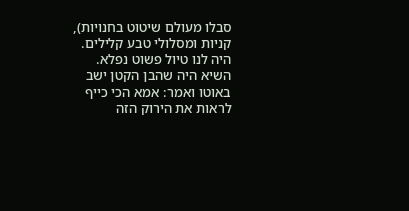סבלו מעולם שיטוט בחנויות), קניות ומסלולי טבע קלילים. היה לנו טיול פשוט נפלא.
השיא היה שהבן הקטן ישב באוטו ואמר: אמא הכי כייף לראות את הירוק הזה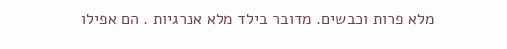מלא פרות וכבשים. מדובר בילד מלא אנרגיות . הם אפילו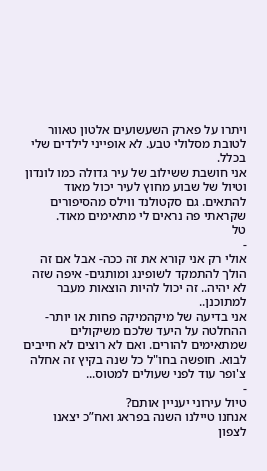ויתרו על פארק השעשועים אלטון טאוור לטובת מסלולי טבע. לא אופייני לילדים שלי בכלל.
אני חושבת ששילוב של עיר גדולה כמו לונדון וטיול של שבוע מחוץ לעיר יכול מאוד להתאים. גם סקטולנד ווילס מהסיפורים שקראתי פה נראים לי מתאימים מאוד.
טל
-
אולי רק אני קורא את זה ככה- אבל אם זה הולך להתמקד לשופינג ומותגים- איפה שזה לא יהיה.. זה יכול להיות הוצאות מעבר למתוכנן..
אני בדיעה של מיקהמיקה פחות או יותר- ההחלטה על היעד שלכם משיקולים שמתאימים להורים. ואם לא רוצים לא חייבים לבוא. חופשה בחו"ל כל שנה בקיץ זה אחלה צ'ופר עוד לפני שעולים למטוס...
-
טיול עירוני יעניין אותם?
אנחנו טיילנו השנה בפראג ואח”כ יצאנו לצפון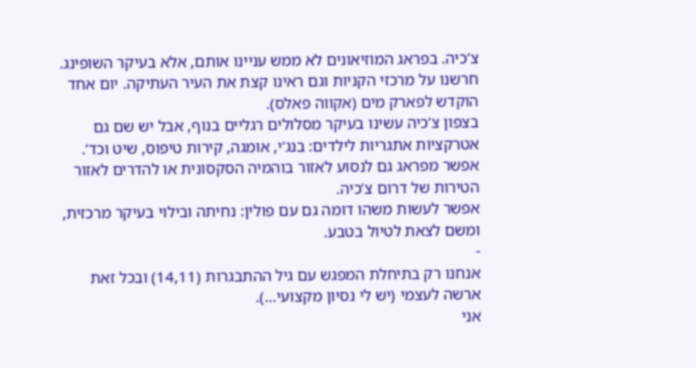צ’כיה. בפראג המוזיאונים לא ממש עניינו אותם, אלא בעיקר השופינג. חרשנו על מרכזי הקניות וגם ראינו קצת את העיר העתיקה. יום אחד הוקדש לפארק מים (אקווה פאלס).
בצפון צ’כיה עשינו בעיקר מסלולים רגליים בנוף, אבל יש שם גם אטרקציות אתגריות לילדים: בנג’י, אומגה, קירות טיפוס, שיט וכד’.
אפשר מפראג גם לנסוע לאזור בוהמיה הסקסונית או להדרים לאזור הטירות של דרום צ’כיה.
אפשר לעשות משהו דומה גם עם פולין: נחיתה ובילוי בעיקר מרכזית, ומשם לצאת לטיול בטבע.
-
אנחנו רק בתיחלת המפגש עם גיל ההתבגרות (14,11) ובכל זאת ארשה לעצמי (יש לי נסיון מקצועי...).
אני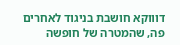דוווקא חושבת בניגוד לאחרים פה, שהמטרה של חופשה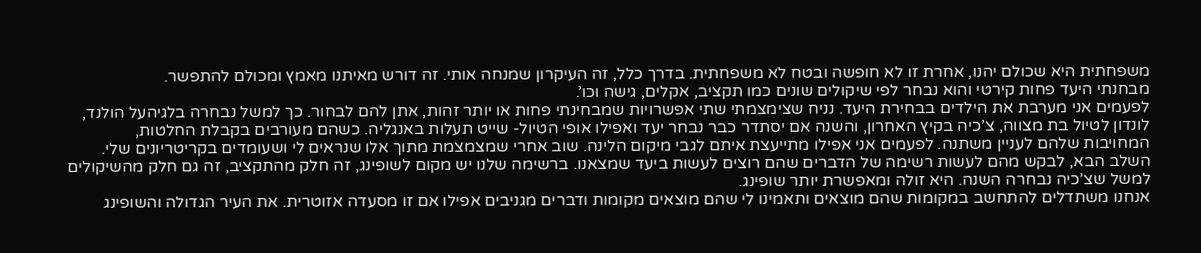משפחתית היא שכולם יהנו, אחרת זו לא חופשה ובטח לא משפחתית. בדרך כלל, זה העיקרון שמנחה אותי. זה דורש מאיתנו מאמץ ומכולם להתפשר.
מבחנתי היעד פחות קירטי והוא נבחר לפי שיקולים שונים כמו תקציב, אקלים, גישה וכו’.
לפעמים אני מערבת את הילדים בבחירת היעד. נניח שצימצמתי שתי אפשרויות שמבחינתי פחות או יותר זהות, אתן להם לבחור. כך למשל נבחרה בלגיהעל הולנד, לונדון לטיול בת מצווה, צ’כיה בקיץ האחרון, והשנה אם יסתדר כבר נבחר יעד ואפילו אופי הטיול- שייט תעלות באנגליה. כשהם מעורבים בקבלת החלטות, המחויבות שלהם לעניין משתנה. לפעמים אני אפילו מתייעצת איתם לגבי מיקום הלינה. שוב אחרי שמצמצמת מתוך אלו שנראים לי ושעומדים בקריטריונים שלי.
השלב הבא, לבקש מהם לעשות רשימה של הדברים שהם רוצים לעשות ביעד שמצאנו. ברשימה שלנו יש מקום לשופינג, זה חלק מהתקציב, זה גם חלק מהשיקולים למשל שצ’כיה נבחרה השנה. היא זולה ומאפשרת יותר שופינג.
אנחנו משתדלים להתחשב במקומות שהם מוצאים ותאמינו לי שהם מוצאים מקומות ודברים מגניבים אפילו אם זו מסעדה אזוטרית. את העיר הגדולה והשופינג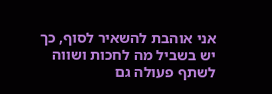אני אוהבת להשאיר לסוף, כך יש בשביל מה לחכות ושווה לשתף פעולה גם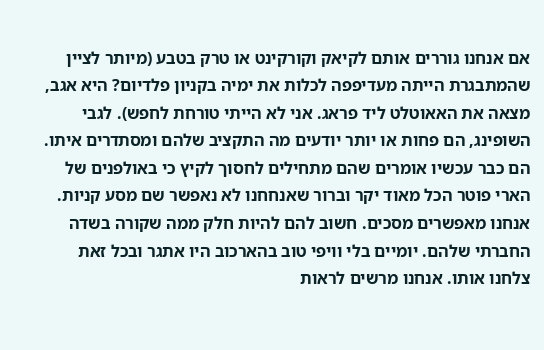אם אנחנו גוררים אותם לקיאק וקורקינט או טרק בטבע (מיותר לציין שהמתבגרת הייתה מעדיפפה לכלות את ימיה בקניון פלדיום? היא אגב, מצאה את האאוטלט ליד פראג. אני לא הייתי טורחת לחפש). לגבי השופינג, הם פחות או יותר יודעים מה התקציב שלהם ומסתדרים איתו. הם כבר עכשיו אומרים שהם מתחילים לחסוך לקיץ כי באולפנים של הארי פוטר הכל מאוד יקר וברור שאנחחנו לא נאפשר שם מסע קניות.
אנחנו מאפשרים מסכים. חשוב להם להיות חלק ממה שקורה בשדה החברתי שלהם. יומיים בלי וויפי טוב בהארכוב היו אתגר ובכל זאת צלחנו אותו. אנחנו מרשים לראות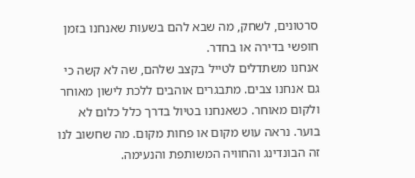סרטונים, לשחק, מה שבא להם בשעות שאנחנו בזמן חופשי בדירה או בחדר.
אנחנו משתדלים לטייל בקצב שלהם, שה לא קשה כי גם אנחנו צבים. מתבגרים אוהבים ללכת לישון מאוחר ולקום מאוחר. כשאנחנו בטיול בדרך כלל כלום לא בוער. נראה עוש מקום או פחות מקום. מה שחשוב לנו זה הבונדינג והחוויה המשותפת והנעימה.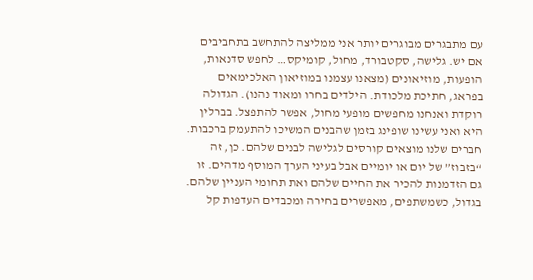עם מתבגרים מבוגרים יותר אני ממליצה להתחשב בתחביבים אם יש. גלישה, סקטבורד, מחול, קומיקס… לחפש סדנאות, הופעות, מוזיאונים (מצאנו עצמנו במוזיאון האלכימאים בפראג, חתיכת מלכודת. הילדים בחרו ומאוד נהנו). הגדולה רוקדת ואנחנו מחפשים מופעי מחול, אפשר להתפצל. בברלין היא ואני עשינו שופינג בזמן שהבנים המשיכו להתעמק ברכבות.
חברים שלנו מוצאים קורסים לגלישה לבנים שלהם. כן, זה “בזבוז” של יום או יומיים אבל בעיני הערך המוסף מדהים. זו גם הזדמנות להכיר את החיים שלהם ואת תחומי העניין שלהם.
בגדול, כשמשתפים, מאפשרים בחירה ומכבדים העדפות קל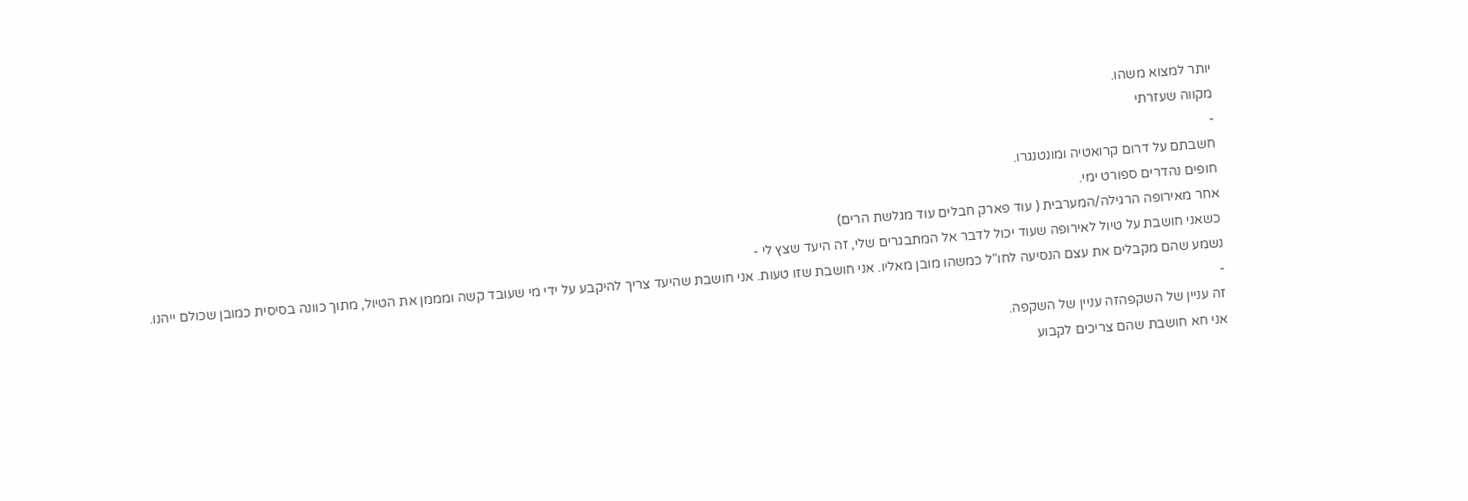יותר למצוא משהו.
מקווה שעזרתי
-
חשבתם על דרום קרואטיה ומונטנגרו.
חופים נהדרים ספורט ימי.
אחר מאירופה הרגילה/המערבית ( עוד פארק חבלים עוד מגלשת הרים)
כשאני חושבת על טיול לאירופה שעוד יכול לדבר אל המתבגרים שלי, זה היעד שצץ לי -
נשמע שהם מקבלים את עצם הנסיעה לחו"ל כמשהו מובן מאליו. אני חושבת שזו טעות. אני חושבת שהיעד צריך להיקבע על ידי מי שעובד קשה ומממן את הטיול, מתוך כוונה בסיסית כמובן שכולם ייהנו.
-
זה עניין של השקפהזה עניין של השקפה.
אני חא חושבת שהם צריכים לקבוע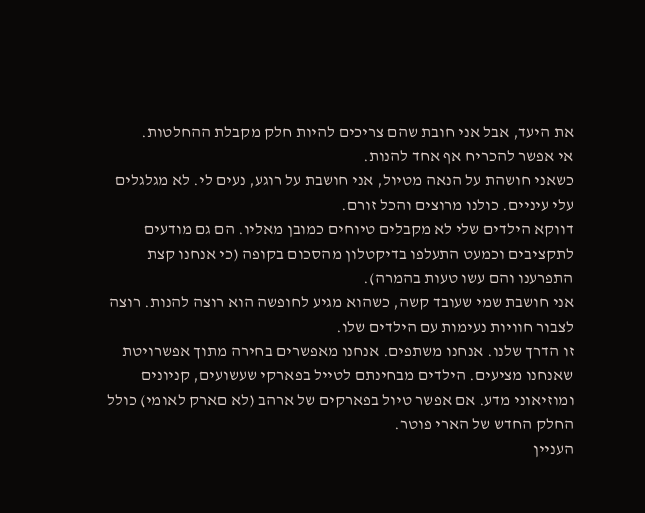את היעד, אבל אני חובת שהם צריכים להיות חלק מקבלת ההחלטות.
אי אפשר להכריח אף אחד להנות.
כשאני חושהת על הנאה מטיול, אני חושבת על רוגע, נעים לי. לא מגלגלים עלי עיניים. כולנו מרוצים והכל זורם.
דווקא הילדים שלי לא מקבלים טיוחים כמובן מאליו. הם גם מודעים לתקציבים וכמעט התעלפו בדיקטלון מהסכום בקופה (כי אנחנו קצת התפרענו והם עשו טעות בהמרה).
אני חושבת שמי שעובד קשה, כשהוא מגיע לחופשה הוא רוצה להנות. רוצה לצבור חוויות נעימות עם הילדים שלו.
זו הדרך שלנו. אנחנו משתפים. אנחנו מאפשרים בחירה מתוך אפשרויטת שאנחנו מציעים. הילדים מבחינתם לטייל בפארקי שעשועים, קניונים ומוזיאוני מדע. אם אפשר טיול בפארקים של ארהב (לא םארק לאומי) כולל החלק החדש של הארי פוטר.
העניין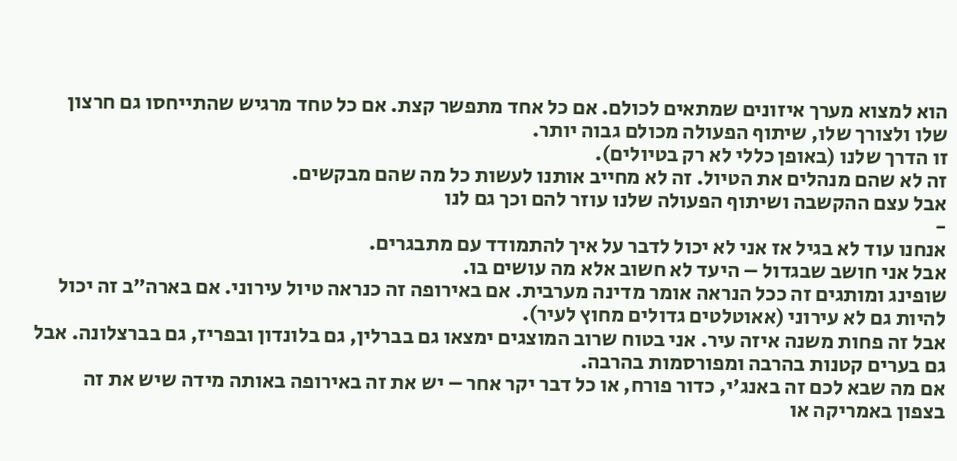הוא למצוא מערך איזונים שמתאים לכולם. אם כל אחד מתפשר קצת. אם כל טחד מרגיש שהתייחסו גם חרצון שלו ולצורך שלו, שיתוף הפעולה מכולם גבוה יותר.
זו הדרך שלנו (באופן כללי לא רק בטיולים).
זה לא שהם מנהלים את הטיול. זה לא מחייב אותנו לעשות כל מה שהם מבקשים.
אבל עצם ההקשבה ושיתוף הפעולה שלנו עוזר להם וכך גם לנו
-
אנחנו עוד לא בגיל אז אני לא יכול לדבר על איך להתמודד עם מתבגרים.
אבל אני חושב שבגדול – היעד לא חשוב אלא מה עושים בו.
שופינג ומותגים זה ככל הנראה אומר מדינה מערבית. אם באירופה זה כנראה טיול עירוני. אם בארה”ב זה יכול להיות גם לא עירוני (אאוטלטים גדולים מחוץ לעיר).
אבל זה פחות משנה איזה עיר. אני בטוח שרוב המוצגים ימצאו גם בברלין, גם בלונדון ובפריז, גם בברצלונה. אבל גם בערים קטנות בהרבה ומפורסמות בהרבה.
אם מה שבא לכם זה באנג’י, כדור פורח, או כל דבר יקר אחר – יש את זה באירופה באותה מידה שיש את זה בצפון באמריקה או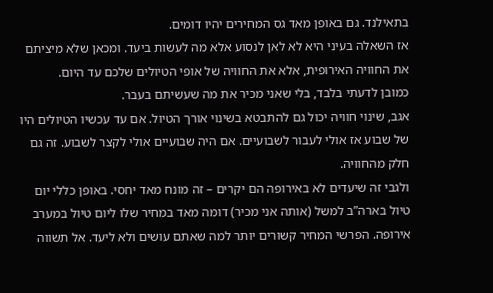בתאילנד. גם באופן מאד גס המחירים יהיו דומים.
אז השאלה בעיני היא לא לאן לנסוע אלא מה לעשות ביעד. ומכאן שלא מיציתם את החוויה האירופית, אלא את החוויה של אופי הטיולים שלכם עד היום.
כמובן לדעתי בלבד, בלי שאני מכיר את מה שעשיתם בעבר.
אגב, שינוי חוויה יכול גם להתבטא בשינוי אורך הטיול. אם עד עכשיו הטיולים היו של שבוע אז אולי לעבור לשבועיים. אם היה שבועיים אולי לקצר לשבוע. זה גם חלק מהחוויה.
ולגבי זה שיעדים לא באירופה הם יקרים – זה מונח מאד יחסי. באופן כללי יום טיול בארה”ב למשל (אותה אני מכיר) דומה מאד במחיר שלו ליום טיול במערב אירופה. הפרשי המחיר קשורים יותר למה שאתם עושים ולא ליעד. אל תשווה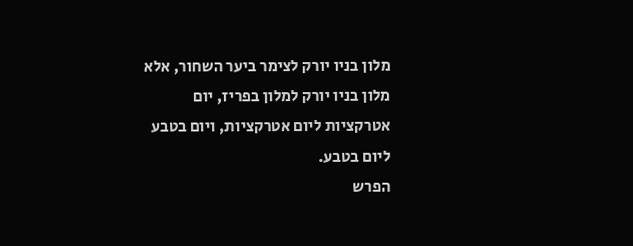מלון בניו יורק לצימר ביער השחור, אלא מלון בניו יורק למלון בפריז, יום אטרקציות ליום אטרקציות, ויום בטבע ליום בטבע.
הפרש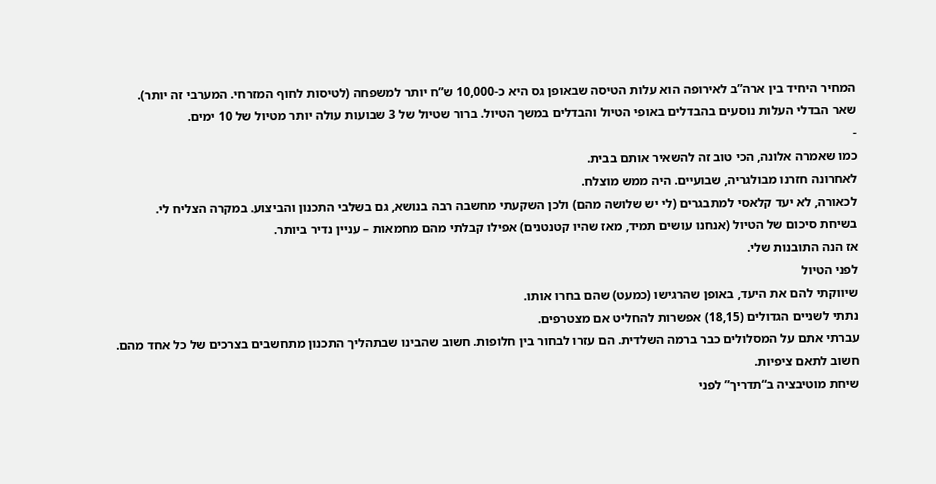המחיר היחיד בין ארה”ב לאירופה הוא עלות הטיסה שבאופן גס היא כ-10,000 ש”ח יותר למשפחה (לטיסות לחוף המזרחי. המערבי זה יותר).
שאר הבדלי העלות נוסעים בהבדלים באופי הטיול והבדלים במשך הטיול. ברור שטיול של 3 שבועות עולה יותר מטיול של 10 ימים.
-
כמו שאמרה אלונה, הכי טוב זה להשאיר אותם בבית.
לאחרונה חזרנו מבולגריה, שבועיים. היה ממש מוצלח.
לכאורה, לא יעד קלאסי למתבגרים (לי יש שלושה מהם) ולכן השקעתי מחשבה רבה בנושא, גם בשלבי התכנון והביצוע. במקרה הצליח לי.
בשיחת סיכום של הטיול (אנחנו עושים תמיד, מאז שהיו קטנטנים) אפילו קבלתי מהם מחמאות – עניין נדיר ביותר.
אז הנה התובנות שלי.
לפני הטיול
שיווקתי להם את היעד, באופן שהרגישו (כמעט) שהם בחרו אותו.
נתתי לשניים הגדולים (18,15) אפשרות להחליט אם מצטרפים.
עברתי אתם על המסלולים כבר ברמה השלדית. הם עזרו לבחור בין חלופות. חשוב שהבינו שבתהליך התכנון מתחשבים בצרכים של כל אחד מהם.
חשוב לתאם ציפיות.
שיחת מוטיבציה ב“תדריך” לפני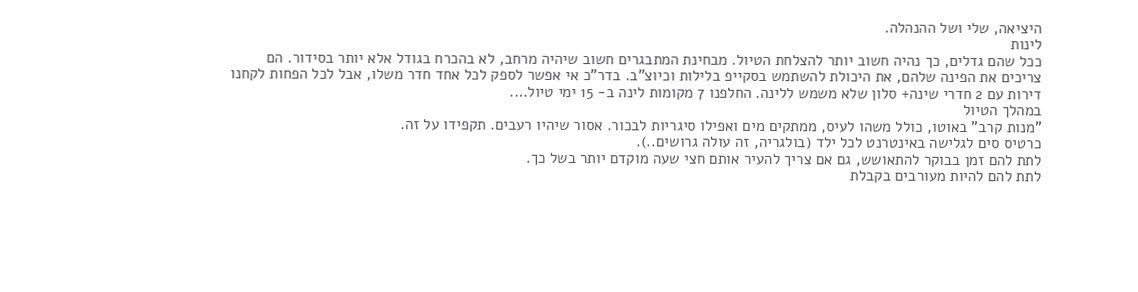היציאה, שלי ושל ההנהלה.
לינות
ככל שהם גדלים, כך נהיה חשוב יותר להצלחת הטיול. מבחינת המתבגרים חשוב שיהיה מרחב, לא בהכרח בגודל אלא יותר בסידור. הם צריכים את הפינה שלהם, את היכולת להשתמש בסקייפ בלילות וכיוצ”ב. בדר”כ אי אפשר לספק לכל אחד חדר משלו, אבל לכל הפחות לקחנו דירות עם 2 חדרי שינה+ סלון שלא משמש ללינה. החלפנו 7 מקומות לינה ב- 15 ימי טיול….
במהלך הטיול
”מנות קרב” באוטו, כולל משהו לעיס, ממתקים מים ואפילו סיגריות לבכור. אסור שיהיו רעבים. תקפידו על זה.
כרטיס סים לגלישה באינטרנט לכל ילד (בולגריה, זה עולה גרושים..).
לתת להם זמן בבוקר להתאושש, גם אם צריך להעיר אותם חצי שעה מוקדם יותר בשל כך.
לתת להם להיות מעורבים בקבלת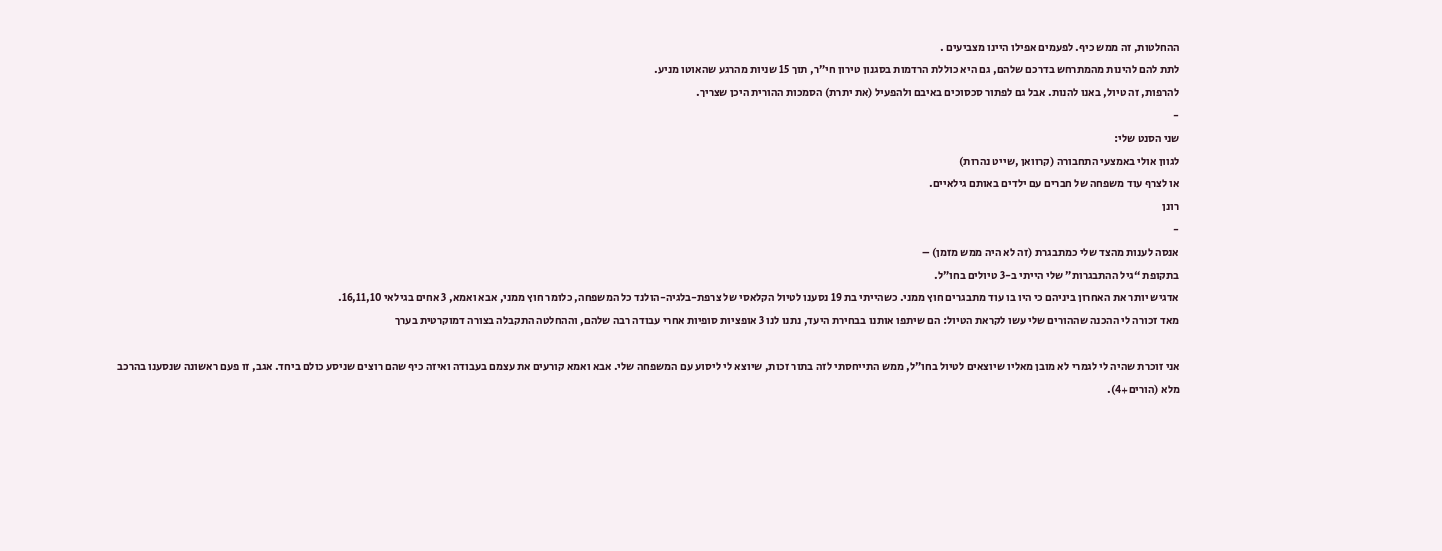ההחלטות, זה ממש כיף. לפעמים אפילו היינו מצביעים .
לתת להם להינות מהמתרחש בדרכם שלהם, גם היא כוללת הרדמות בסגנון טירון חי”ר, תוך 15 שניות מהרגע שהאוטו מניע.
להרפות, זה טיול, באנו להנות. אבל גם לפתור סכסוכים באיבם ולהפעיל (את יתרת) הסמכות ההורית היכן שצריך.
-
שני הסנט שלי:
לגוון אולי באמצעי התחבורה (קרוואן ,שייט נהרות)
או לצרף עוד משפחה של חברים עם ילדים באותם גילאיים.
רונן
-
אנסה לענות מהצד שלי כמתבגרת (זה לא היה ממש מזמן) –
בתקופת “גיל ההתבגרות” שלי הייתי ב-3 טיולים בחו”ל.
אדגיש יותר את האחרון ביניהם כי היו בו עוד מתבגרים חוץ ממני. כשהייתי בת 19 נסענו לטיול הקלאסי של צרפת-בלגיה-הולנד כל המשפחה, כלומר חוץ ממני, אבא ואמא, 3 אחים בגילאי 16,11,10.
מאד זכורה לי ההכנה שההורים שלי עשו לקראת הטיול: הם שיתפו אותנו בבחירת היעד, נתנו לנו 3 אופציות סופיות אחרי עבודה רבה שלהם, וההחלטה התקבלה בצורה דמוקרטית בערך

אני זוכרת שהיה לי לגמרי לא מובן מאליו שיוצאים לטיול בחו”ל, ממש התייחסתי לזה בתור זכות, שיוצא לי ליסוע עם המשפחה שלי. אבא ואמא קורעים את עצמם בעבודה ואיזה כיף שהם רוצים שניסע כולם ביחד. אגב, זו פעם ראשונה שנסענו בהרכב מלא (הורים+4).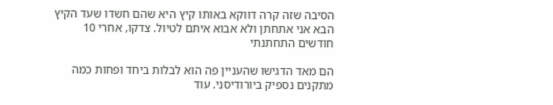הסיבה שזה קרה דווקא באותו קיץ היא שהם חשדו שעד הקיץ הבא אני אתחתן ולא אבוא איתם לטיול. צדקו, אחרי 10 חודשים התחתנתי

הם מאד הדגישו שהעניין פה הוא לבלות ביחד ופחות כמה מתקנים נספיק ביורודיסני. עוד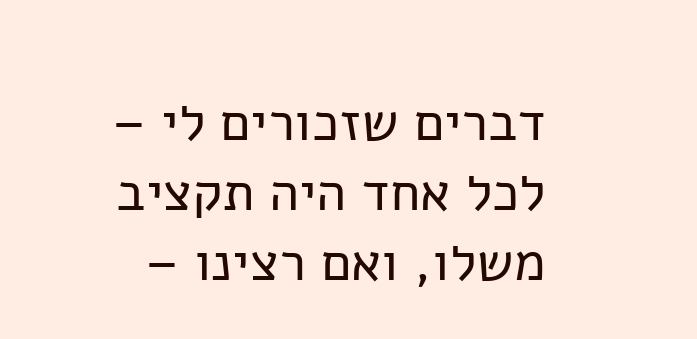דברים שזכורים לי – לכל אחד היה תקציב משלו, ואם רצינו –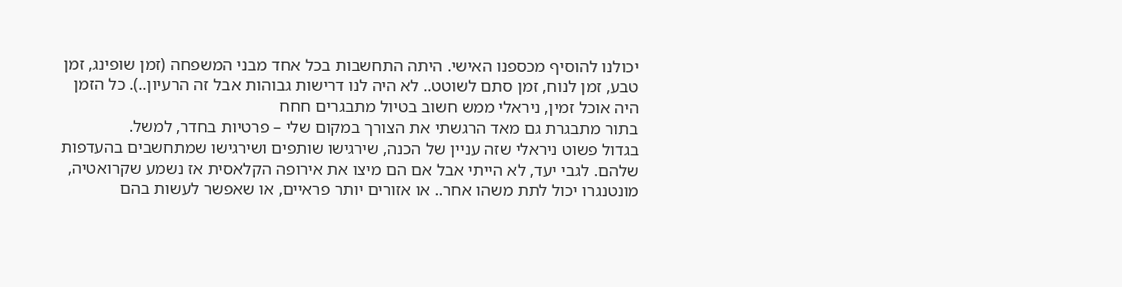יכולנו להוסיף מכספנו האישי. היתה התחשבות בכל אחד מבני המשפחה (זמן שופינג, זמן טבע, זמן לנוח, זמן סתם לשוטט.. לא היה לנו דרישות גבוהות אבל זה הרעיון..). כל הזמן היה אוכל זמין, ניראלי ממש חשוב בטיול מתבגרים חחח
בתור מתבגרת גם מאד הרגשתי את הצורך במקום שלי – פרטיות בחדר, למשל.
בגדול פשוט ניראלי שזה עניין של הכנה, שירגישו שותפים ושירגישו שמתחשבים בהעדפות שלהם. לגבי יעד, לא הייתי אבל אם הם מיצו את אירופה הקלאסית אז נשמע שקרואטיה, מונטנגרו יכול לתת משהו אחר.. או אזורים יותר פראיים, או שאפשר לעשות בהם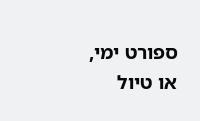ספורט ימי, או טיול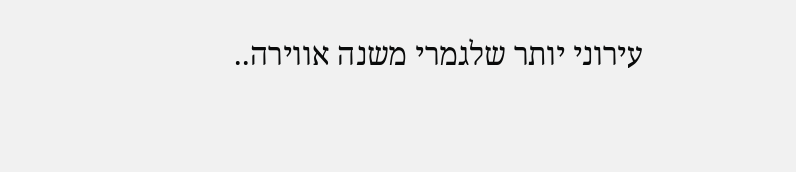עירוני יותר שלגמרי משנה אווירה..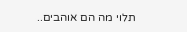תלוי מה הם אוהבים..